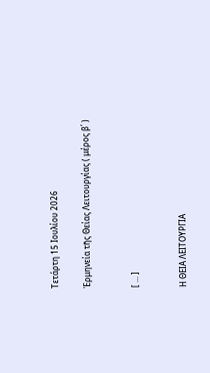Τετάρτη 15 Ιουλίου 2026

Ἑρμηνεία τῆς Θείας Λειτουργίας ( μέρος β΄ )


[ ... ]


Η ΘΕΙΑ ΛΕΙΤΟΥΡΓΙΑ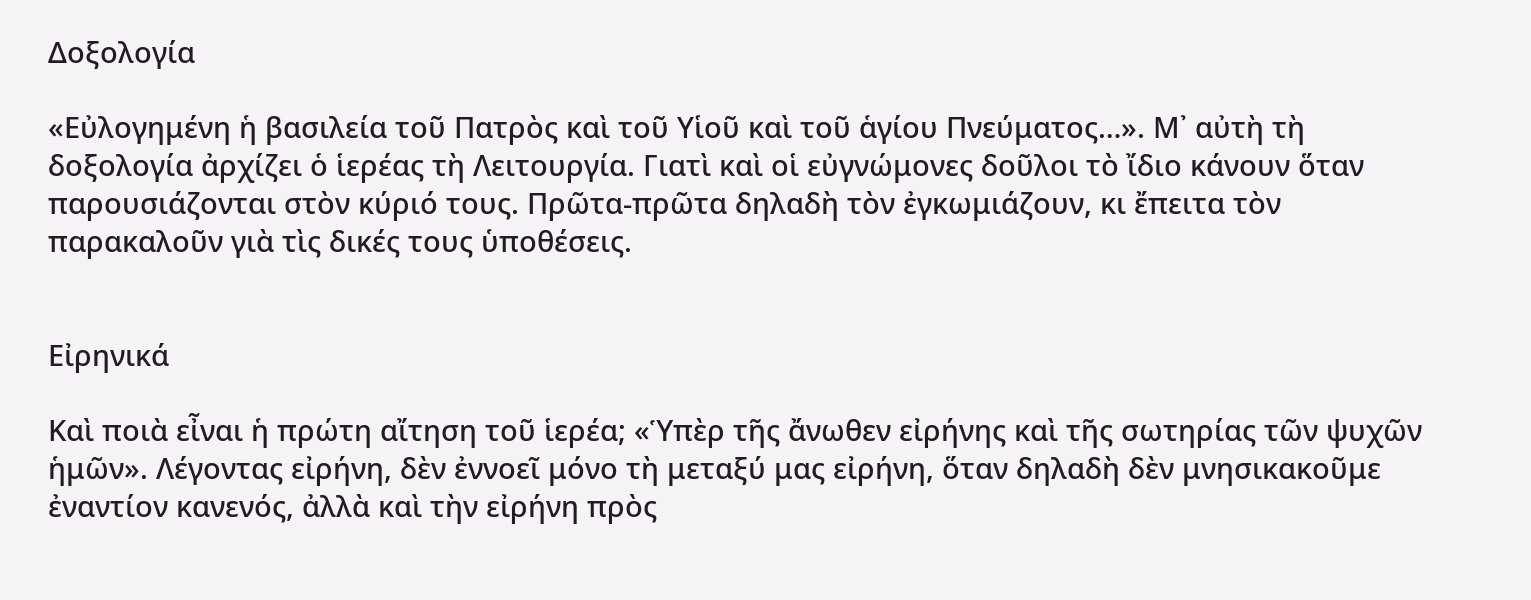Δοξολογία

«Εὐλογημένη ἡ βασιλεία τοῦ Πατρὸς καὶ τοῦ Υἱοῦ καὶ τοῦ ἁγίου Πνεύματος…». Μ᾿ αὐτὴ τὴ δοξολογία ἀρχίζει ὁ ἱερέας τὴ Λειτουργία. Γιατὶ καὶ οἱ εὐγνώμονες δοῦλοι τὸ ἴδιο κάνουν ὅταν παρουσιάζονται στὸν κύριό τους. Πρῶτα-πρῶτα δηλαδὴ τὸν ἐγκωμιάζουν, κι ἔπειτα τὸν παρακαλοῦν γιὰ τὶς δικές τους ὑποθέσεις.


Εἰρηνικά

Καὶ ποιὰ εἶναι ἡ πρώτη αἴτηση τοῦ ἱερέα; «Ὑπὲρ τῆς ἄνωθεν εἰρήνης καὶ τῆς σωτηρίας τῶν ψυχῶν ἡμῶν». Λέγοντας εἰρήνη, δὲν ἐννοεῖ μόνο τὴ μεταξύ μας εἰρήνη, ὅταν δηλαδὴ δὲν μνησικακοῦμε ἐναντίον κανενός, ἀλλὰ καὶ τὴν εἰρήνη πρὸς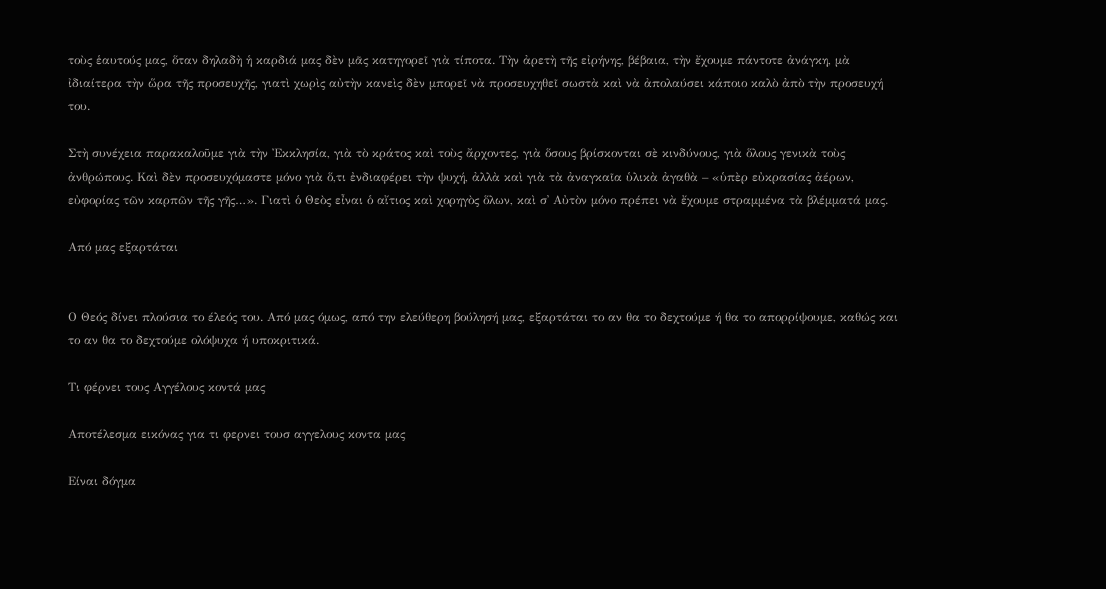τοὺς ἑαυτούς μας, ὅταν δηλαδὴ ἡ καρδιά μας δὲν μᾶς κατηγορεῖ γιὰ τίποτα. Τὴν ἀρετὴ τῆς εἰρήνης, βέβαια, τὴν ἔχουμε πάντοτε ἀνάγκη, μὰ ἰδιαίτερα τὴν ὥρα τῆς προσευχῆς, γιατὶ χωρὶς αὐτὴν κανεὶς δὲν μπορεῖ νὰ προσευχηθεῖ σωστὰ καὶ νὰ ἀπολαύσει κάποιο καλὸ ἀπὸ τὴν προσευχή του.

Στὴ συνέχεια παρακαλοῦμε γιὰ τὴν Ἐκκλησία, γιὰ τὸ κράτος καὶ τοὺς ἄρχοντες, γιὰ ὅσους βρίσκονται σὲ κινδύνους, γιὰ ὅλους γενικὰ τοὺς ἀνθρώπους. Καὶ δὲν προσευχόμαστε μόνο γιὰ ὅ,τι ἐνδιαφέρει τὴν ψυχή, ἀλλὰ καὶ γιὰ τὰ ἀναγκαῖα ὑλικὰ ἀγαθὰ – «ὑπὲρ εὐκρασίας ἀέρων, εὐφορίας τῶν καρπῶν τῆς γῆς…». Γιατὶ ὁ Θεὸς εἶναι ὁ αἴτιος καὶ χορηγὸς ὅλων, καὶ σ᾿ Αὐτὸν μόνο πρέπει νὰ ἔχουμε στραμμένα τὰ βλέμματά μας.

Από μας εξαρτάται


Ο Θεός δίνει πλούσια το έλεός του. Από μας όμως, από την ελεύθερη βούλησή μας, εξαρτάται το αν θα το δεχτούμε ή θα το απορρίψουμε, καθώς και το αν θα το δεχτούμε ολόψυχα ή υποκριτικά.

Τι φέρνει τους Αγγέλους κοντά μας

Αποτέλεσμα εικόνας για τι φερνει τουσ αγγελους κοντα μας

Είναι δόγμα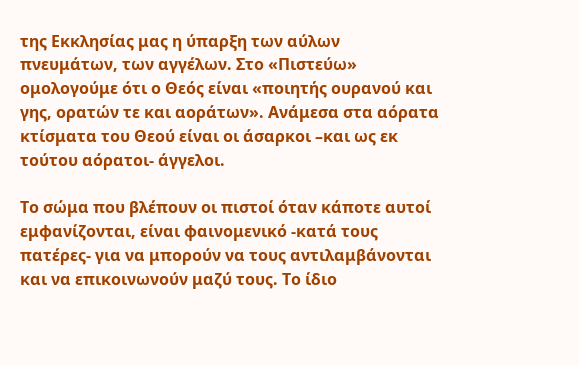της Εκκλησίας μας η ύπαρξη των αύλων πνευμάτων, των αγγέλων. Στο «Πιστεύω» ομολογούμε ότι ο Θεός είναι «ποιητής ουρανού και γης, ορατών τε και αοράτων». Ανάμεσα στα αόρατα κτίσματα του Θεού είναι οι άσαρκοι –και ως εκ τούτου αόρατοι- άγγελοι.

Το σώμα που βλέπουν οι πιστοί όταν κάποτε αυτοί εμφανίζονται, είναι φαινομενικό -κατά τους πατέρες- για να μπορούν να τους αντιλαμβάνονται και να επικοινωνούν μαζύ τους. Το ίδιο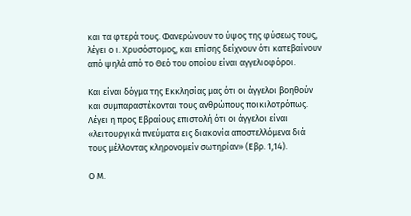και τα φτερά τους. Φανερώνουν το ύψος της φύσεως τους, λέγει ο ι. Χρυσόστομος, και επίσης δείχνουν ότι κατεβαίνουν από ψηλά από το Θεό του οποίου είναι αγγελιοφόροι.

Και είναι δόγμα της Εκκλησίας μας ότι οι άγγελοι βοηθούν και συμπαραστέκονται τους ανθρώπους ποικιλοτρόπως. Λέγει η προς Εβραίους επιστολή ότι οι άγγελοι είναι «λειτουργικά πνεύματα εις διακονία αποστελλόμενα διά τους μέλλοντας κληρονομείν σωτηρίαν» (Εβρ. 1,14).

Ο Μ.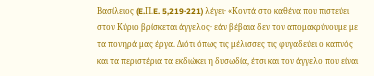Βασίλειος (E.Π.E. 5,219·221) λέγει· «Κοντά στο καθένα που πιστεύει στον Κύριο βρίσκεται άγγελος· εάν βέβαια δεν τον απομακρύνουμε με τα πονηρά μας έργα. Διότι όπως τις μέλισσες τις φυγαδεύει ο καπνός και τα περιστέρια τα εκδιώκει η δυσωδία, έτσι και τον άγγελο που είναι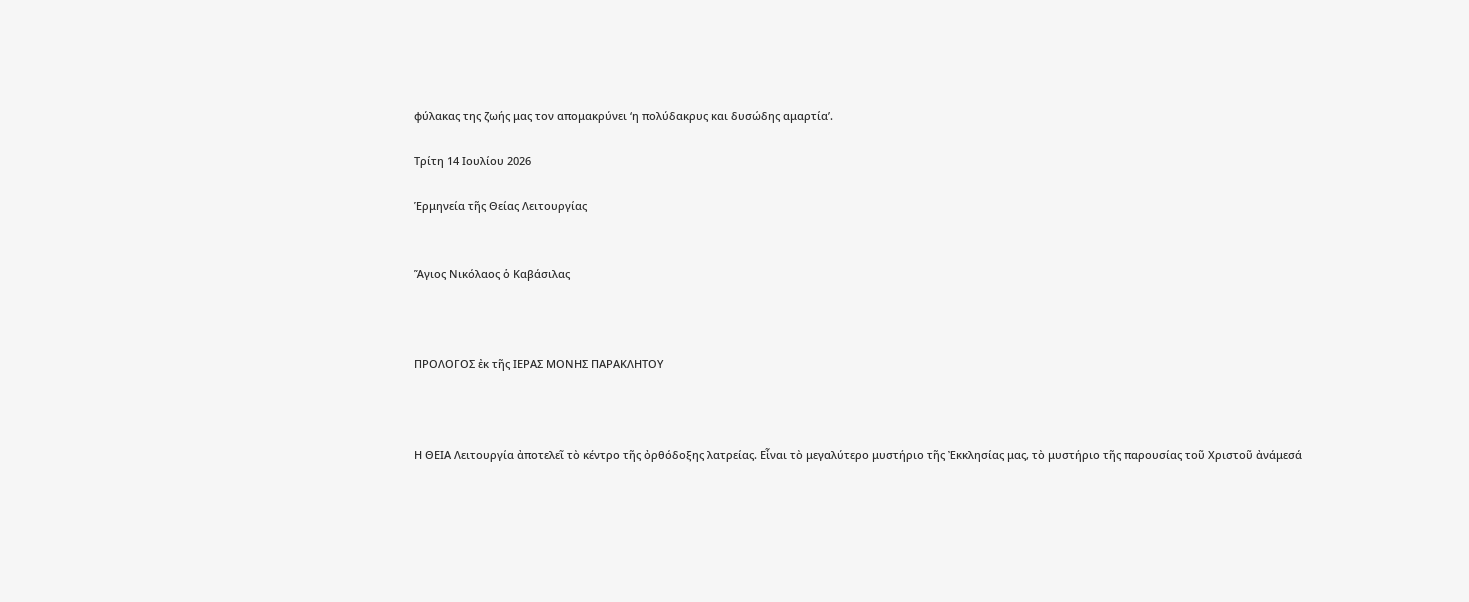φύλακας της ζωής μας τον απομακρύνει ‘η πολύδακρυς και δυσώδης αμαρτία’.

Τρίτη 14 Ιουλίου 2026

Ἑρμηνεία τῆς Θείας Λειτουργίας


Ἅγιος Νικόλαος ὁ Καβάσιλας



ΠΡΟΛΟΓΟΣ ἐκ τῆς ΙΕΡΑΣ ΜΟΝΗΣ ΠΑΡΑΚΛΗΤΟΥ



Η ΘΕΙΑ Λειτουργία ἀποτελεῖ τὸ κέντρο τῆς ὀρθόδοξης λατρείας. Εἶναι τὸ μεγαλύτερο μυστήριο τῆς Ἐκκλησίας μας, τὸ μυστήριο τῆς παρουσίας τοῦ Χριστοῦ ἀνάμεσά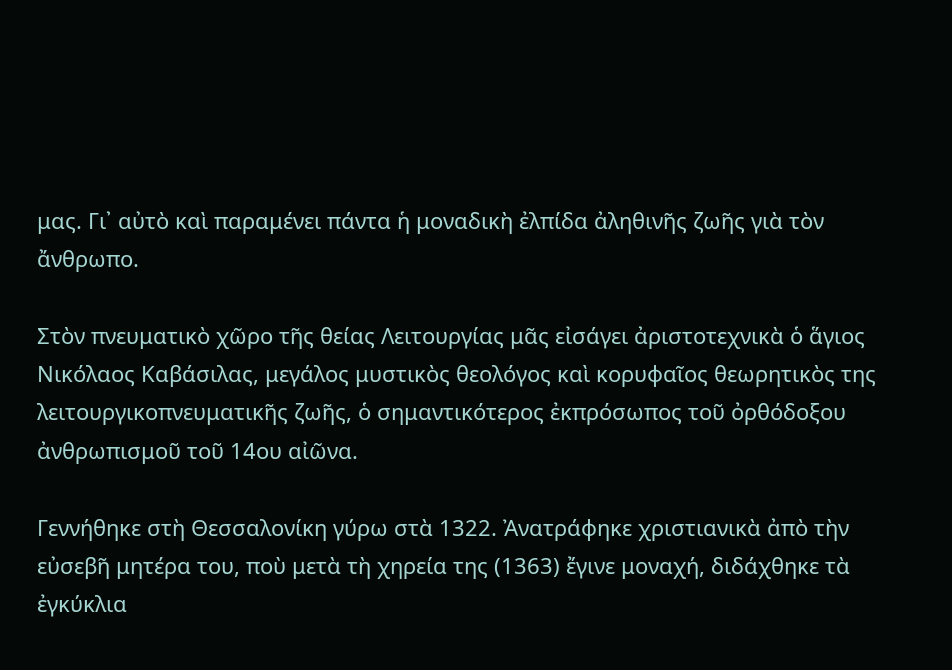μας. Γι᾿ αὐτὸ καὶ παραμένει πάντα ἡ μοναδικὴ ἐλπίδα ἀληθινῆς ζωῆς γιὰ τὸν ἄνθρωπο.

Στὸν πνευματικὸ χῶρο τῆς θείας Λειτουργίας μᾶς εἰσάγει ἀριστοτεχνικὰ ὁ ἅγιος Νικόλαος Καβάσιλας, μεγάλος μυστικὸς θεολόγος καὶ κορυφαῖος θεωρητικὸς της λειτουργικοπνευματικῆς ζωῆς, ὁ σημαντικότερος ἐκπρόσωπος τοῦ ὀρθόδοξου ἀνθρωπισμοῦ τοῦ 14ου αἰῶνα.

Γεννήθηκε στὴ Θεσσαλονίκη γύρω στὰ 1322. Ἀνατράφηκε χριστιανικὰ ἀπὸ τὴν εὐσεβῆ μητέρα του, ποὺ μετὰ τὴ χηρεία της (1363) ἔγινε μοναχή, διδάχθηκε τὰ ἐγκύκλια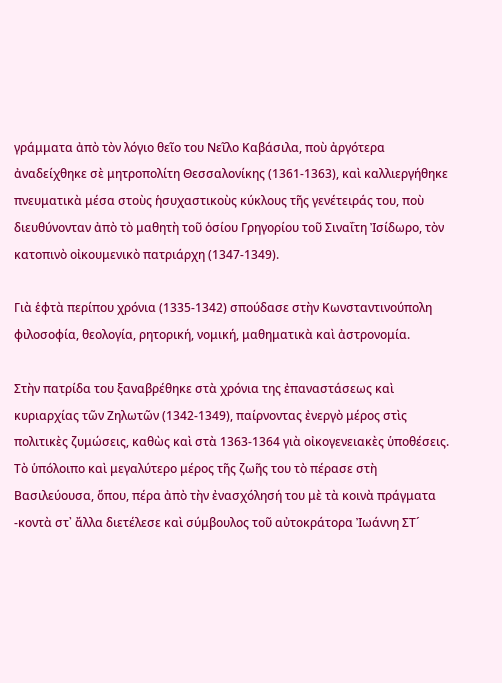γράμματα ἀπὸ τὸν λόγιο θεῖο του Νεῖλο Καβάσιλα, ποὺ ἀργότερα ἀναδείχθηκε σὲ μητροπολίτη Θεσσαλονίκης (1361-1363), καὶ καλλιεργήθηκε πνευματικὰ μέσα στοὺς ἡσυχαστικοὺς κύκλους τῆς γενέτειράς του, ποὺ διευθύνονταν ἀπὸ τὸ μαθητὴ τοῦ ὁσίου Γρηγορίου τοῦ Σιναΐτη Ἰσίδωρο, τὸν κατοπινὸ οἰκουμενικὸ πατριάρχη (1347-1349).

Γιὰ ἑφτὰ περίπου χρόνια (1335-1342) σπούδασε στὴν Κωνσταντινούπολη φιλοσοφία, θεολογία, ρητορική, νομική, μαθηματικὰ καὶ ἀστρονομία.

Στὴν πατρίδα του ξαναβρέθηκε στὰ χρόνια της ἐπαναστάσεως καὶ κυριαρχίας τῶν Ζηλωτῶν (1342-1349), παίρνοντας ἐνεργὸ μέρος στὶς πολιτικὲς ζυμώσεις, καθὼς καὶ στὰ 1363-1364 γιὰ οἰκογενειακὲς ὑποθέσεις. Τὸ ὑπόλοιπο καὶ μεγαλύτερο μέρος τῆς ζωῆς του τὸ πέρασε στὴ Βασιλεύουσα, ὅπου, πέρα ἀπὸ τὴν ἐνασχόλησή του μὲ τὰ κοινὰ πράγματα -κοντὰ στ᾿ ἄλλα διετέλεσε καὶ σύμβουλος τοῦ αὐτοκράτορα Ἰωάννη ΣΤ´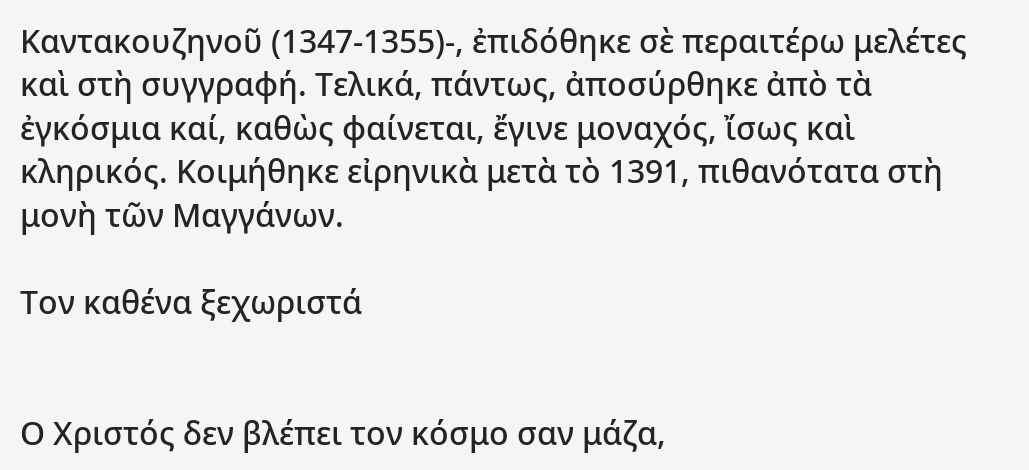Καντακουζηνοῦ (1347-1355)-, ἐπιδόθηκε σὲ περαιτέρω μελέτες καὶ στὴ συγγραφή. Τελικά, πάντως, ἀποσύρθηκε ἀπὸ τὰ ἐγκόσμια καί, καθὼς φαίνεται, ἔγινε μοναχός, ἴσως καὶ κληρικός. Κοιμήθηκε εἰρηνικὰ μετὰ τὸ 1391, πιθανότατα στὴ μονὴ τῶν Μαγγάνων.

Τον καθένα ξεχωριστά


Ο Χριστός δεν βλέπει τον κόσμο σαν μάζα,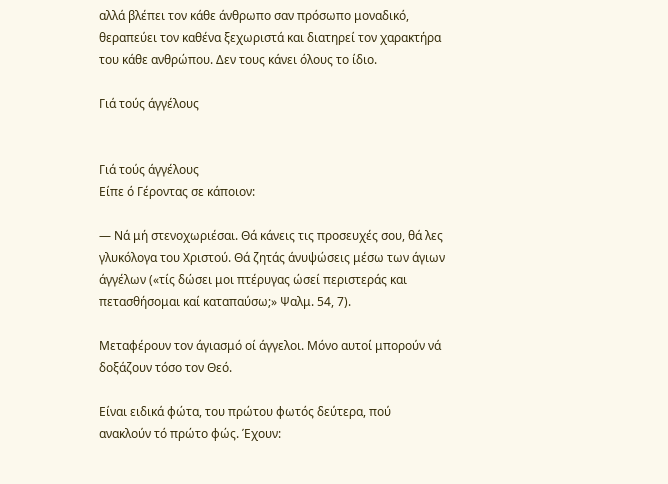αλλά βλέπει τον κάθε άνθρωπο σαν πρόσωπο μοναδικό, θεραπεύει τον καθένα ξεχωριστά και διατηρεί τον χαρακτήρα του κάθε ανθρώπου. Δεν τους κάνει όλους το ίδιο.

Γιά τούς άγγέλους


Γιά τούς άγγέλους
Είπε ό Γέροντας σε κάποιον:

— Νά μή στενοχωριέσαι. Θά κάνεις τις προσευχές σου, θά λες γλυκόλογα του Χριστού. Θά ζητάς άνυψώσεις μέσω των άγιων άγγέλων («τίς δώσει μοι πτέρυγας ώσεί περιστεράς και πετασθήσομαι καί καταπαύσω;» Ψαλμ. 54, 7).

Μεταφέρουν τον άγιασμό οί άγγελοι. Μόνο αυτοί μπορούν νά δοξάζουν τόσο τον Θεό.

Είναι ειδικά φώτα, του πρώτου φωτός δεύτερα, πού
ανακλούν τό πρώτο φώς. Έχουν: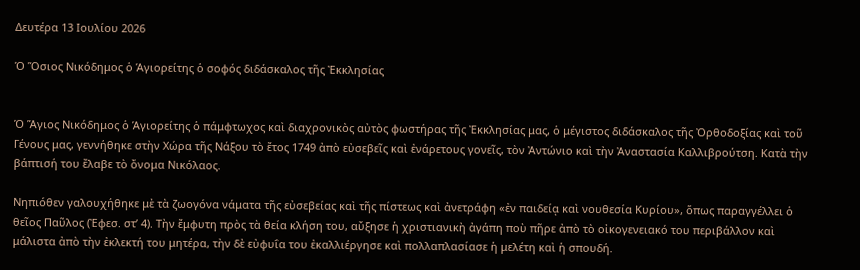Δευτέρα 13 Ιουλίου 2026

Ὁ Ὅσιος Νικόδημος ὁ Ἁγιορείτης ὁ σοφός διδάσκαλος τῆς Ἐκκλησίας


Ὁ Ἅγιος Νικόδημος ὁ Ἁγιορείτης ὁ πάμφτωχος καὶ διαχρονικὸς αὐτὸς φωστήρας τῆς Ἐκκλησίας μας, ὁ μέγιστος διδάσκαλος τῆς Ὀρθοδοξίας καὶ τοῦ Γένους μας, γεννήθηκε στὴν Χώρα τῆς Νάξου τὸ ἔτος 1749 ἀπὸ εὐσεβεῖς καὶ ἐνάρετους γονεῖς, τὸν Ἀντώνιο καὶ τὴν Ἀναστασία Καλλιβρούτση. Κατὰ τὴν βάπτισή του ἔλαβε τὸ ὄνομα Νικόλαος.

Νηπιόθεν γαλουχήθηκε μὲ τὰ ζωογόνα νάματα τῆς εὐσεβείας καὶ τῆς πίστεως καὶ ἀνετράφη «ἐν παιδείᾳ καὶ νουθεσία Κυρίου», ὅπως παραγγέλλει ὁ θεῖος Παῦλος (Ἐφεσ. στ’ 4). Τὴν ἔμφυτη πρὸς τὰ θεία κλήση του, αὔξησε ἡ χριστιανικὴ ἀγάπη ποὺ πῆρε ἀπὸ τὸ οἰκογενειακό του περιβάλλον καὶ μάλιστα ἀπὸ τὴν ἐκλεκτή του μητέρα, τὴν δὲ εὐφυΐα του ἐκαλλιέργησε καὶ πολλαπλασίασε ἡ μελέτη καὶ ἡ σπουδή.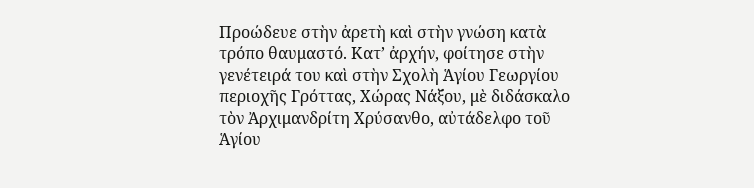Προώδευε στὴν ἀρετὴ καὶ στὴν γνώση κατὰ τρόπο θαυμαστό. Κατ’ ἀρχήν, φοίτησε στὴν γενέτειρά του καὶ στὴν Σχολὴ Ἁγίου Γεωργίου περιοχῆς Γρόττας, Χώρας Νάξου, μὲ διδάσκαλο τὸν Ἀρχιμανδρίτη Χρύσανθο, αὐτάδελφο τοῦ Ἁγίου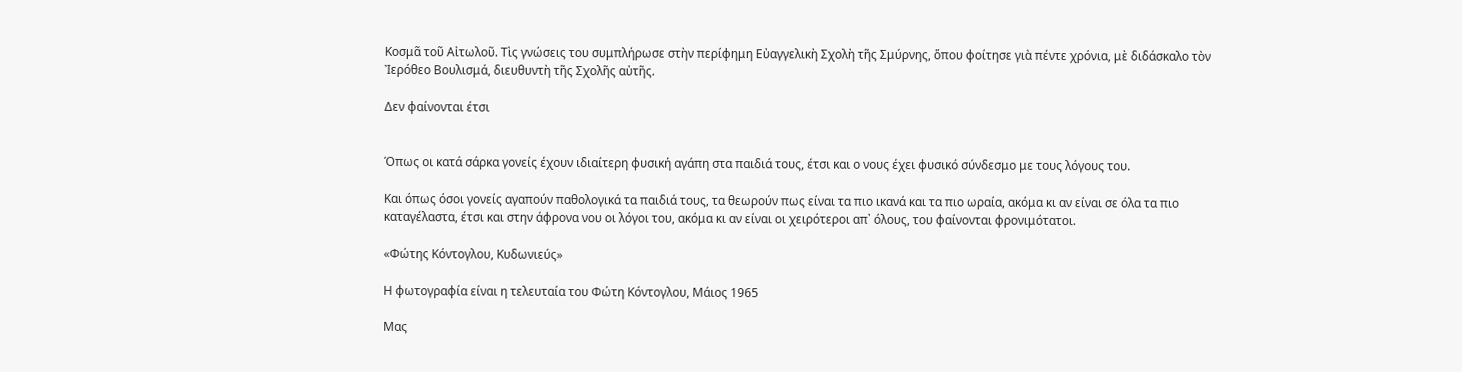Κοσμᾶ τοῦ Αἰτωλοῦ. Τὶς γνώσεις του συμπλήρωσε στὴν περίφημη Εὐαγγελικὴ Σχολὴ τῆς Σμύρνης, ὅπου φοίτησε γιὰ πέντε χρόνια, μὲ διδάσκαλο τὸν Ἰερόθεο Βουλισμά, διευθυντὴ τῆς Σχολῆς αὐτῆς.

Δεν φαίνονται έτσι


Όπως οι κατά σάρκα γονείς έχουν ιδιαίτερη φυσική αγάπη στα παιδιά τους, έτσι και ο νους έχει φυσικό σύνδεσμο με τους λόγους του.

Και όπως όσοι γονείς αγαπούν παθολογικά τα παιδιά τους, τα θεωρούν πως είναι τα πιο ικανά και τα πιο ωραία, ακόμα κι αν είναι σε όλα τα πιο καταγέλαστα, έτσι και στην άφρονα νου οι λόγοι του, ακόμα κι αν είναι οι χειρότεροι απ᾿ όλους, του φαίνονται φρονιμότατοι.

«Φώτης Κόντογλου, Κυδωνιεύς»

Η φωτογραφία είναι η τελευταία του Φώτη Κόντογλου, Μάιος 1965

Μας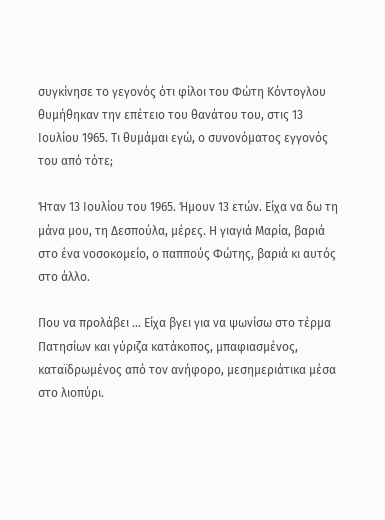συγκίνησε το γεγονός ότι φίλοι του Φώτη Κόντογλου θυμήθηκαν την επέτειο του θανάτου του, στις 13 Ιουλίου 1965. Τι θυμάμαι εγώ, ο συνονόματος εγγονός του από τότε;

Ήταν 13 Ιουλίου του 1965. Ήμουν 13 ετών. Είχα να δω τη μάνα μου, τη Δεσπούλα, μέρες. Η γιαγιά Μαρία, βαριά στο ένα νοσοκομείο, ο παππούς Φώτης, βαριά κι αυτός στο άλλο.

Που να προλάβει … Είχα βγει για να ψωνίσω στο τέρμα Πατησίων και γύριζα κατάκοπος, μπαφιασμένος, καταϊδρωμένος από τον ανήφορο, μεσημεριάτικα μέσα στο λιοπύρι.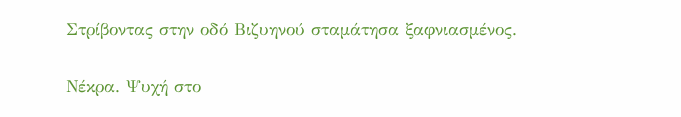Στρίβοντας στην οδό Βιζυηνού σταμάτησα ξαφνιασμένος.

Νέκρα. Ψυχή στο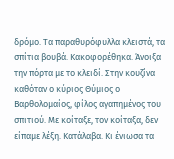δρόμο. Τα παραθυρόφυλλα κλειστά, τα σπίτια βουβά. Κακοφορέθηκα. Άνοιξα την πόρτα με το κλειδί. Στην κουζίνα καθόταν ο κύριος Θύμιος ο Βαρθολομαίος, φίλος αγαπημένος του σπιτιού. Με κοίταξε, τον κοίταξα, δεν είπαμε λέξη. Κατάλαβα. Κι ένιωσα τα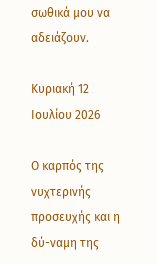σωθικά μου να αδειάζουν.

Κυριακή 12 Ιουλίου 2026

Ο καρπός της νυχτερινής προσευχής και η δύ-ναμη της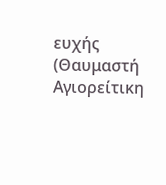ευχής (Θαυμαστή Αγιορείτικη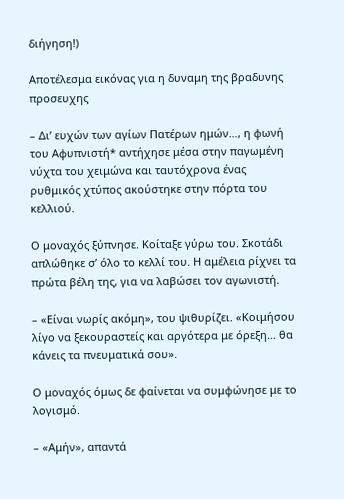διήγηση!)

Αποτέλεσμα εικόνας για η δυναμη της βραδυνης προσευχης

– Δι’ ευχών των αγίων Πατέρων ημών…, η φωνή του Αφυπνιστή* αντήχησε μέσα στην παγωμένη νύχτα του χειμώνα και ταυτόχρονα ένας ρυθμικός χτύπος ακούστηκε στην πόρτα του κελλιού.

Ο μοναχός ξύπνησε. Κοίταξε γύρω του. Σκοτάδι απλώθηκε σ’ όλο το κελλί του. Η αμέλεια ρίχνει τα πρώτα βέλη της, για να λαβώσει τον αγωνιστή.

– «Είναι νωρίς ακόμη», του ψιθυρίζει. «Κοιμήσου λίγο να ξεκουραστείς και αργότερα με όρεξη… θα κάνεις τα πνευματικά σου».

Ο μοναχός όμως δε φαίνεται να συμφώνησε με το λογισμό.

– «Αμήν», απαντά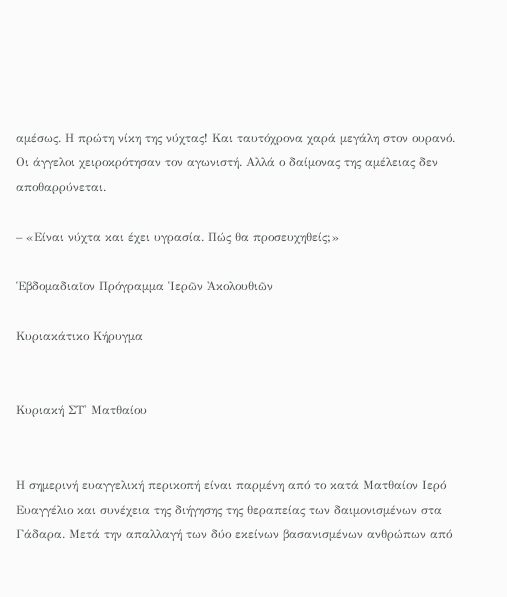αμέσως. Η πρώτη νίκη της νύχτας! Και ταυτόχρονα χαρά μεγάλη στον ουρανό. Οι άγγελοι χειροκρότησαν τον αγωνιστή. Αλλά ο δαίμονας της αμέλειας δεν αποθαρρύνεται.

– «Είναι νύχτα και έχει υγρασία. Πώς θα προσευχηθείς;»

Ἑβδομαδιαῖον Πρόγραμμα Ἱερῶν Ἀκολουθιῶν

Κυριακάτικο Κήρυγμα


Κυριακή ΣΤ' Ματθαίου


Η σημερινή ευαγγελική περικοπή είναι παρμένη από το κατά Ματθαίον Ιερό Ευαγγέλιο και συνέχεια της διήγησης της θεραπείας των δαιμονισμένων στα Γάδαρα. Μετά την απαλλαγή των δύο εκείνων βασανισμένων ανθρώπων από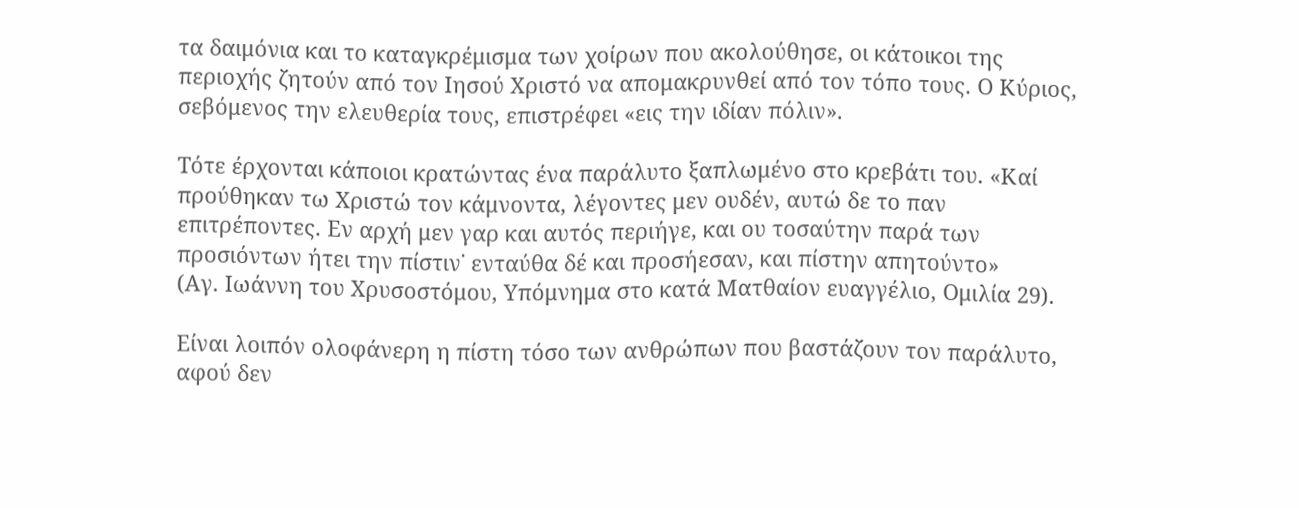τα δαιμόνια και το καταγκρέμισμα των χοίρων που ακολούθησε, οι κάτοικοι της περιοχής ζητούν από τον Ιησού Χριστό να απομακρυνθεί από τον τόπο τους. Ο Κύριος, σεβόμενος την ελευθερία τους, επιστρέφει «εις την ιδίαν πόλιν».

Τότε έρχονται κάποιοι κρατώντας ένα παράλυτο ξαπλωμένο στο κρεβάτι του. «Καί προύθηκαν τω Χριστώ τον κάμνοντα, λέγοντες μεν ουδέν, αυτώ δε το παν επιτρέποντες. Εν αρχή μεν γαρ και αυτός περιήγε, και ου τοσαύτην παρά των προσιόντων ήτει την πίστιν˙ ενταύθα δέ και προσήεσαν, και πίστην απητούντο»
(Αγ. Ιωάννη του Χρυσοστόμου, Υπόμνημα στο κατά Ματθαίον ευαγγέλιο, Ομιλία 29).

Είναι λοιπόν ολοφάνερη η πίστη τόσο των ανθρώπων που βαστάζουν τον παράλυτο, αφού δεν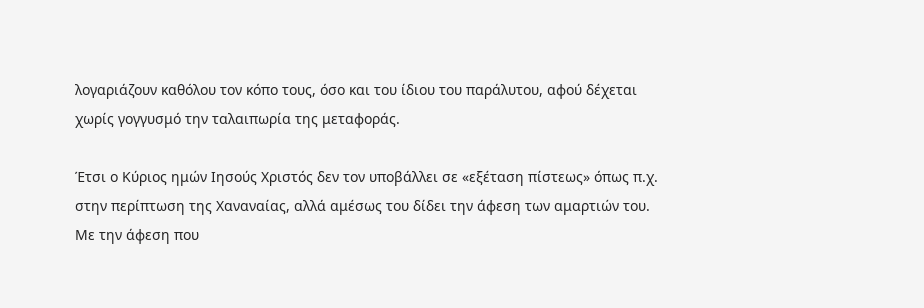λογαριάζουν καθόλου τον κόπο τους, όσο και του ίδιου του παράλυτου, αφού δέχεται χωρίς γογγυσμό την ταλαιπωρία της μεταφοράς.

Έτσι ο Κύριος ημών Ιησούς Χριστός δεν τον υποβάλλει σε «εξέταση πίστεως» όπως π.χ. στην περίπτωση της Χαναναίας, αλλά αμέσως του δίδει την άφεση των αμαρτιών του. Με την άφεση που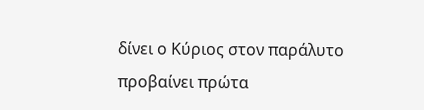δίνει ο Κύριος στον παράλυτο προβαίνει πρώτα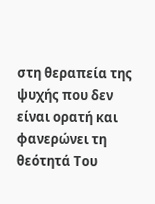στη θεραπεία της ψυχής που δεν είναι ορατή και φανερώνει τη θεότητά Του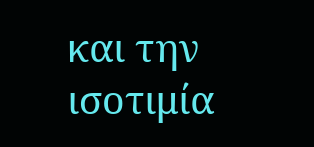και την ισοτιμία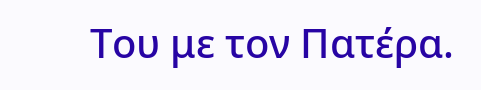Του με τον Πατέρα.